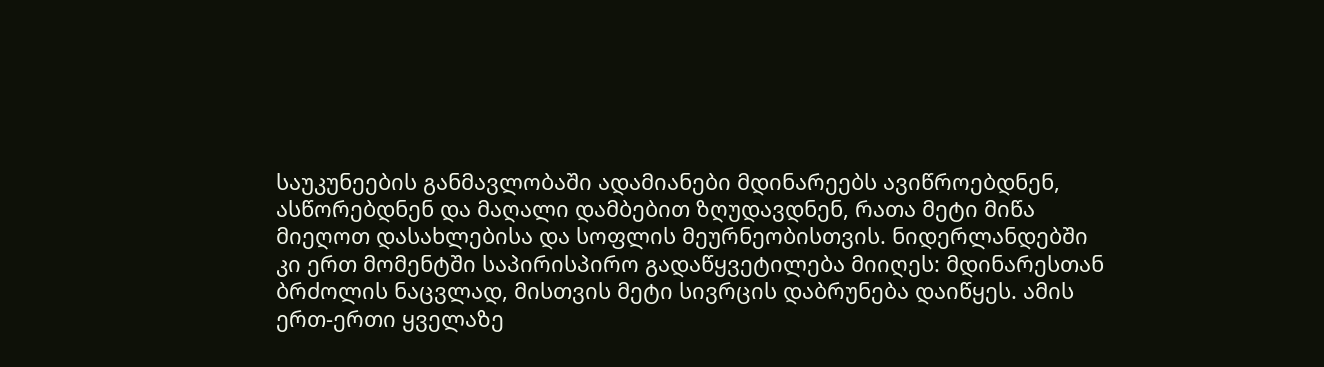საუკუნეების განმავლობაში ადამიანები მდინარეებს ავიწროებდნენ, ასწორებდნენ და მაღალი დამბებით ზღუდავდნენ, რათა მეტი მიწა მიეღოთ დასახლებისა და სოფლის მეურნეობისთვის. ნიდერლანდებში კი ერთ მომენტში საპირისპირო გადაწყვეტილება მიიღეს: მდინარესთან ბრძოლის ნაცვლად, მისთვის მეტი სივრცის დაბრუნება დაიწყეს. ამის ერთ-ერთი ყველაზე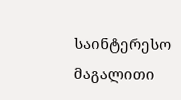საინტერესო მაგალითი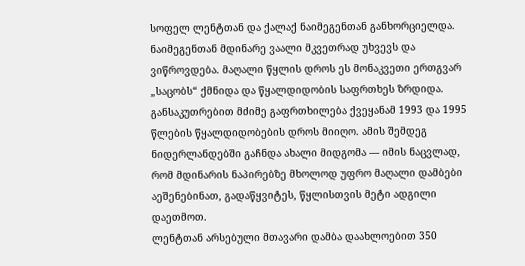სოფელ ლენტთან და ქალაქ ნაიმეგენთან განხორციელდა.
ნაიმეგენთან მდინარე ვაალი მკვეთრად უხვევს და ვიწროვდება. მაღალი წყლის დროს ეს მონაკვეთი ერთგვარ „საცობს“ ქმნიდა და წყალდიდობის საფრთხეს ზრდიდა. განსაკუთრებით მძიმე გაფრთხილება ქვეყანამ 1993 და 1995 წლების წყალდიდობების დროს მიიღო. ამის შემდეგ ნიდერლანდებში გაჩნდა ახალი მიდგომა — იმის ნაცვლად, რომ მდინარის ნაპირებზე მხოლოდ უფრო მაღალი დამბები აეშენებინათ, გადაწყვიტეს, წყლისთვის მეტი ადგილი დაეთმოთ.
ლენტთან არსებული მთავარი დამბა დაახლოებით 350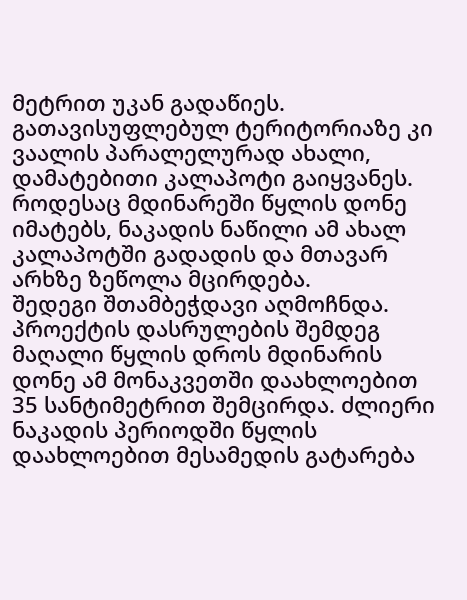მეტრით უკან გადაწიეს. გათავისუფლებულ ტერიტორიაზე კი ვაალის პარალელურად ახალი, დამატებითი კალაპოტი გაიყვანეს. როდესაც მდინარეში წყლის დონე იმატებს, ნაკადის ნაწილი ამ ახალ კალაპოტში გადადის და მთავარ არხზე ზეწოლა მცირდება.
შედეგი შთამბეჭდავი აღმოჩნდა. პროექტის დასრულების შემდეგ მაღალი წყლის დროს მდინარის დონე ამ მონაკვეთში დაახლოებით 35 სანტიმეტრით შემცირდა. ძლიერი ნაკადის პერიოდში წყლის დაახლოებით მესამედის გატარება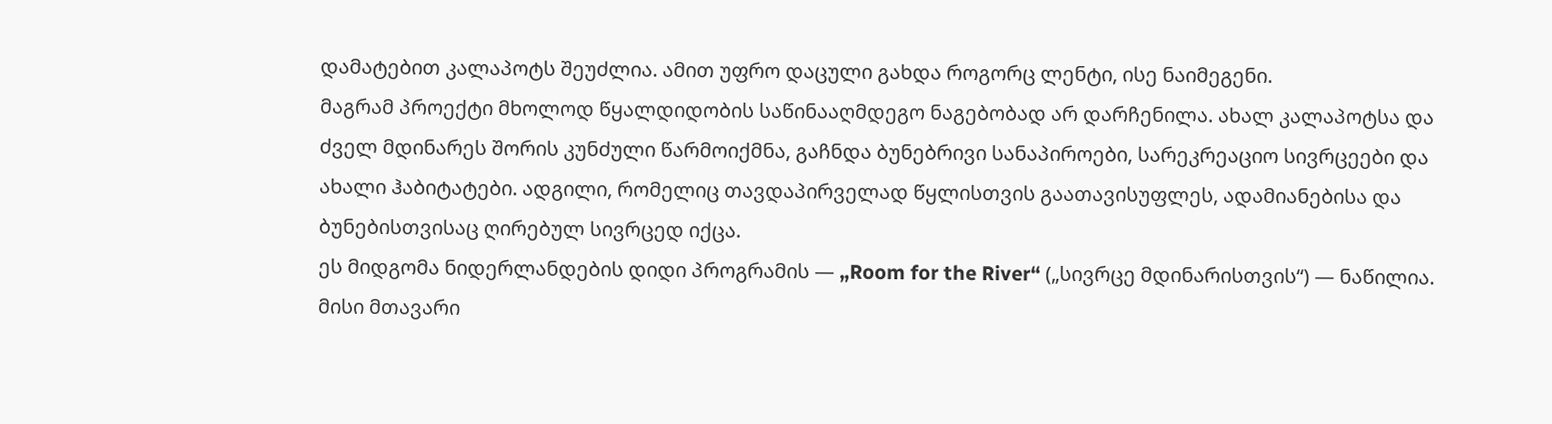დამატებით კალაპოტს შეუძლია. ამით უფრო დაცული გახდა როგორც ლენტი, ისე ნაიმეგენი.
მაგრამ პროექტი მხოლოდ წყალდიდობის საწინააღმდეგო ნაგებობად არ დარჩენილა. ახალ კალაპოტსა და ძველ მდინარეს შორის კუნძული წარმოიქმნა, გაჩნდა ბუნებრივი სანაპიროები, სარეკრეაციო სივრცეები და ახალი ჰაბიტატები. ადგილი, რომელიც თავდაპირველად წყლისთვის გაათავისუფლეს, ადამიანებისა და ბუნებისთვისაც ღირებულ სივრცედ იქცა.
ეს მიდგომა ნიდერლანდების დიდი პროგრამის — „Room for the River“ („სივრცე მდინარისთვის“) — ნაწილია. მისი მთავარი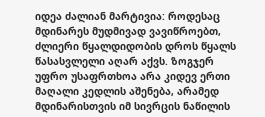იდეა ძალიან მარტივია: როდესაც მდინარეს მუდმივად ვავიწროებთ, ძლიერი წყალდიდობის დროს წყალს წასასვლელი აღარ აქვს. ზოგჯერ უფრო უსაფრთხოა არა კიდევ ერთი მაღალი კედლის აშენება, არამედ მდინარისთვის იმ სივრცის ნაწილის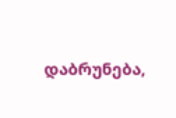დაბრუნება,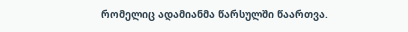რომელიც ადამიანმა წარსულში წაართვა.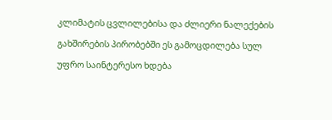კლიმატის ცვლილებისა და ძლიერი ნალექების გახშირების პირობებში ეს გამოცდილება სულ უფრო საინტერესო ხდება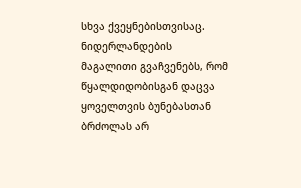სხვა ქვეყნებისთვისაც. ნიდერლანდების მაგალითი გვაჩვენებს, რომ წყალდიდობისგან დაცვა ყოველთვის ბუნებასთან ბრძოლას არ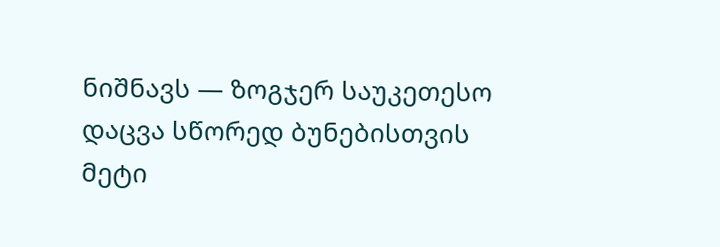ნიშნავს — ზოგჯერ საუკეთესო დაცვა სწორედ ბუნებისთვის მეტი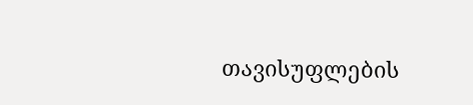თავისუფლების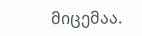მიცემაა.